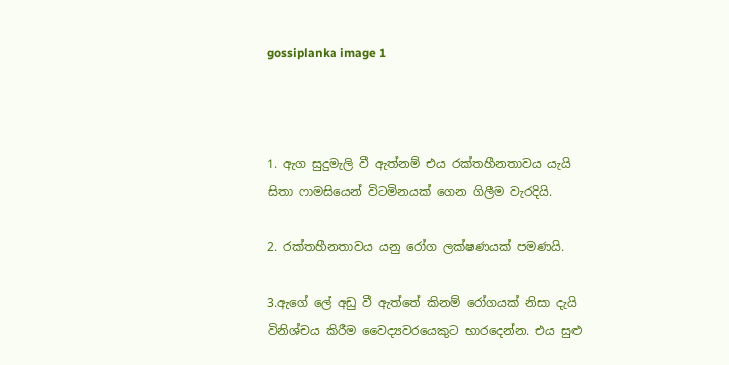gossiplanka image 1



1. ඇග සුදුමැලි වී ඇත්නම් එය රක්තහීනතාවය යැයි සිතා ෆාමසියෙන් විටමිනයක් ගෙන ගිලීම වැරදියි.

2. රක්තහීනතාවය යනු රෝග ලක්ෂණයක් පමණයි.

3.ඇගේ ලේ අඩු වී ඇත්තේ කිනම් රෝගයක් නිසා දැයි විනිශ්චය කිරීම වෛද්‍යවරයෙකුට භාරදෙන්න. එය සුළු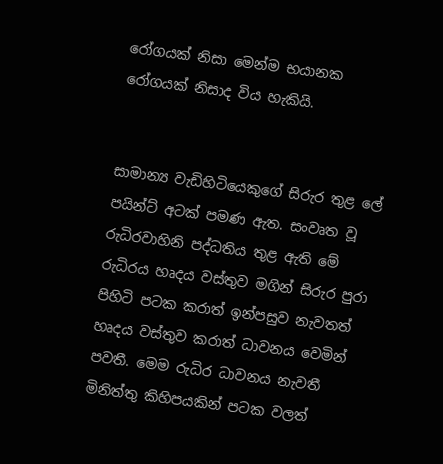රෝගයක් නිසා මෙන්ම භයානක රෝගයක් නිසාද විය හැකියි.


සාමාන්‍ය වැඩිහිටියෙකුගේ සිරුර තුළ ලේ පයින්ට් අටක් පමණ ඇත. සංවෘත වූ රුධිරවාහිනි පද්ධතිය තුළ ඇති මේ රුධිරය හෘදය වස්තුව මගින් සිරුර පුරා පිහිටි පටක කරාත් ඉන්පසුව නැවතත් හෘදය වස්තුව කරාත් ධාවනය වෙමින් පවතී. මෙම රුධිර ධාවනය නැවතී මිනිත්තු කිහිපයකින් පටක වලත්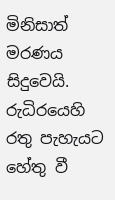මිනිසාත් මරණය සිදුවෙයි.  රුධිරයෙහි රතු පැහැයට හේතු වී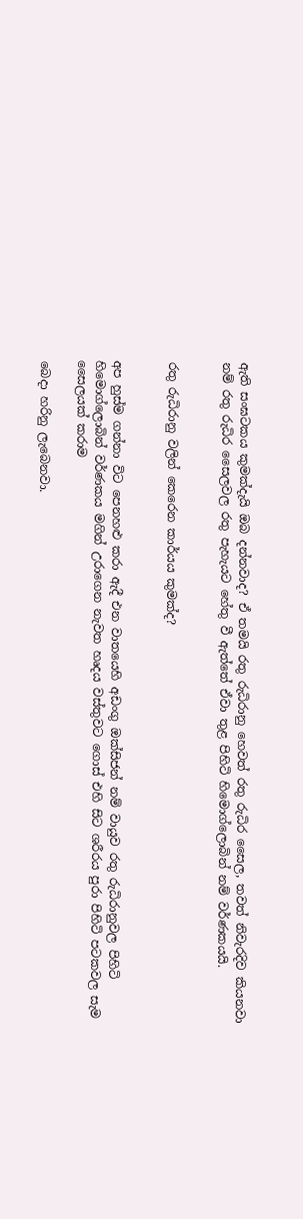ඇති සංඝටකය කුමක්දැයි ඔබ දන්නවාද? ඒ තමයි රතු රුධිරානු හෙවත් රතු රුධිර සෛල, තවත් නිවැරදිව කියනවා නම් රතු රුධිර සෛලවල රතු පැහැයට හේතු වී ඇත්තේ ඒවා තුළ පිහිටි හිමොග්ලොබින් නම් වර්ණකයයි.


රතු රුධිරානු වලින් කෙරෙන කාර්යය කුමක්ද?


අප හුස්ම ගන්නා විට පෙනහළු කරා ඇදී එන වාතයෙහි අඩංගු ඔක්සිජන් නම් වායුව රතු රුධිරානුවල පිහිටි හිමොග්ලොබින් වර්ණකය මගින් උරාගෙන නැවත හෘදය වස්තුවට ගොස් එහි සිට ශරීරය පුරා පිහිටි පටකවල සැම සෛලයක් කරාම

බෙදා හරිනු ලැබෙනවා.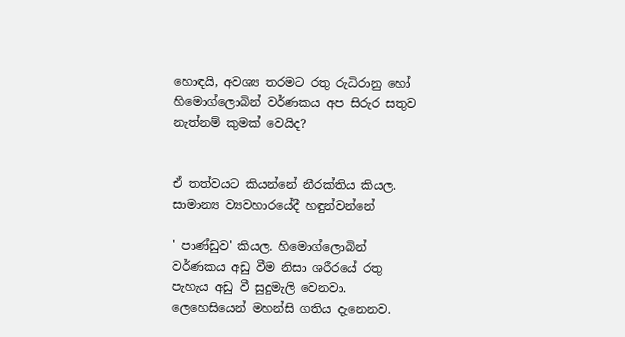හොඳයි, අවශ්‍ය තරමට රතු රුධිරානු හෝ හිමොග්ලොබින් වර්ණකය අප සිරුර සතුව නැත්නම් කුමක් වෙයිද?


ඒ තත්වයට කියන්නේ නීරක්තිය කියල. සාමාන්‍ය ව්‍යවහාරයේදී හඳුන්වන්නේ

' පාණ්ඩුව' කියල. හිමොග්ලොබින් වර්ණකය අඩු වීම නිසා ශරීරයේ රතු පැහැය අඩු වී සුදුමැලි වෙනවා. ලෙහෙසියෙන් මහන්සි ගතිය දැනෙනව.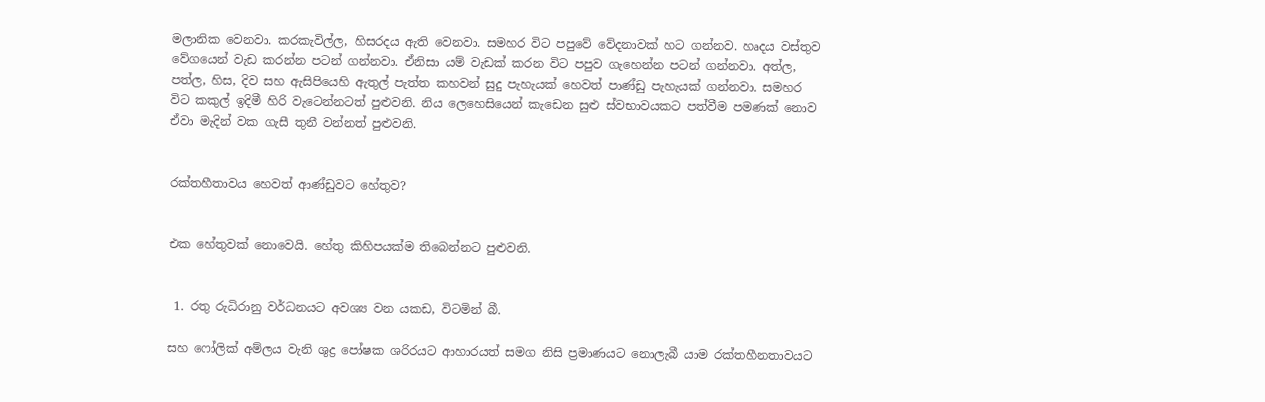මලානික වෙනවා. කරකැවිල්ල, හිසරදය ඇති වෙනවා. සමහර විට පපුවේ වේදනාවක් හට ගන්නව. හෘදය වස්තුව වේගයෙන් වැඩ කරන්න පටන් ගන්නවා. ඒනිසා යම් වැඩක් කරන විට පපුව ගැහෙන්න පටන් ගන්නවා. අත්ල, පත්ල, හිස, දිව සහ ඇසිපියෙහි ඇතුල් පැත්ත කහවන් සුදු පැහැයක් හෙවත් පාණ්ඩු පැහැයක් ගන්නවා. සමහර විට කකුල් ඉදිමී හිරි වැටෙන්නටත් පුළුවනි. නිය ලෙහෙසියෙන් කැඩෙන සුළු ස්වභාවයකට පත්වීම පමණක් නොව ඒවා මැදින් වක ගැසී තුනී වන්නත් පුළුවනි.


රක්තහීතාවය හෙවත් ආණ්ඩුවට හේතුව?


එක හේතුවක් නොවෙයි. හේතු කිහිපයක්ම තිබෙන්නට පුළුවනි.


 1. රතු රුධිරානු වර්ධනයට අවශ්‍ය වන යකඩ, විටමින් බී.

සහ ෆෝලික් අම්ලය වැනි ශුද්‍ර පෝෂක ශරිරයට ආහාරයත් සමග නිසි ප්‍රමාණයට නොලැබී යාම රක්තහීනතාවයට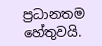ප්‍රධානතම හේතුවයි.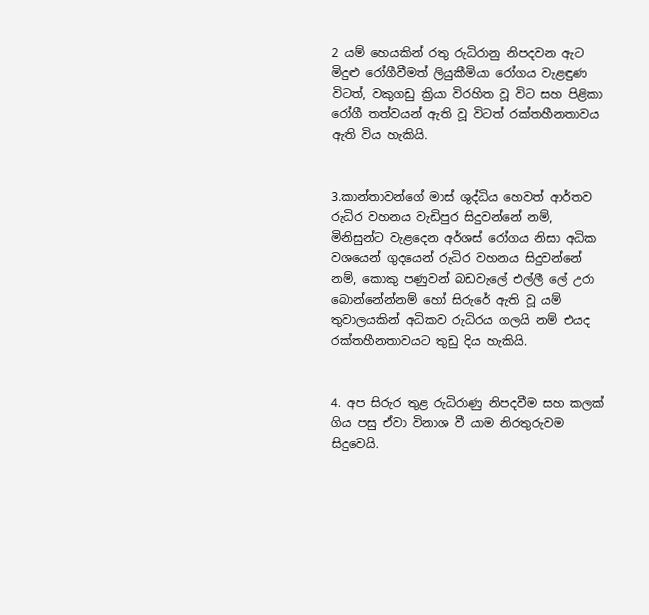2 යම් හෙයකින් රතු රුධිරානු නිපදවන ඇට මිදුළු රෝගීවීමත් ලියුකීමියා රෝගය වැළඳුණ විටත්, වකුගඩු ක්‍රියා විරහිත වූ විට සහ පිළිකා රෝගී තත්වයන් ඇති වූ විටත් රක්තහීනතාවය ඇති විය හැකියි.


3.කාන්තාවන්ගේ මාස් ශුද්ධිය හෙවත් ආර්තව රුධිර වහනය වැඩිපුර සිදුවන්නේ නම්, මිනිසුන්ට වැළදෙන අර්ශස් රෝගය නිසා අධික වශයෙන් ගුදයෙන් රුධිර වහනය සිදුවන්නේ නම්, කොකු පණුවන් බඩවැලේ එල්ලී ලේ උරා බොන්නේන්නම් හෝ සිරුරේ ඇති වූ යම් තුවාලයකින් අධිකව රුධිරය ගලයි නම් එයද රක්තහීනතාවයට තුඩු දිය හැකියි.


4. අප සිරුර තුළ රුධිරාණු නිපදවීම සහ කලක් ගිය පසු ඒවා විනාශ වී යාම නිරතුරුවම සිදුවෙයි.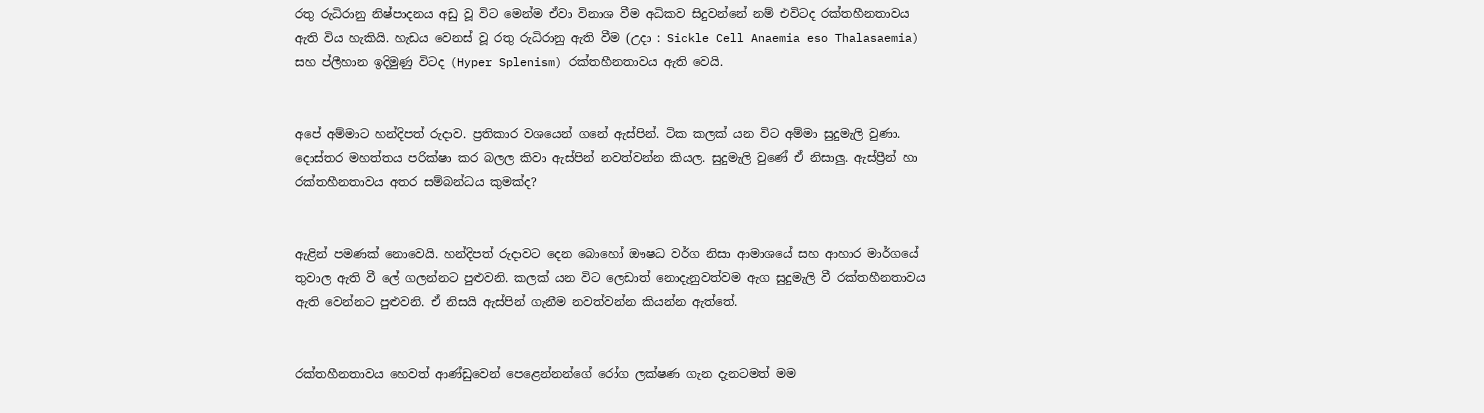රතු රුධිරානු නිෂ්පාදනය අඩු වූ විට මෙන්ම ඒවා විනාශ වීම අධිකව සිදුවන්නේ නම් එවිටද රක්තහීනතාවය ඇති විය හැකියි. හැඩය වෙනස් වූ රතු රුධිරානු ඇති වීම (උදා : Sickle Cell Anaemia eso Thalasaemia) සහ ප්ලීහාන ඉදිමුණු විටද (Hyper Splenism) රක්තහීනතාවය ඇති වෙයි.


අපේ අම්මාට හන්දිපත් රුදාව. ප්‍රතිකාර වශයෙන් ගනේ ඇස්පින්. ටික කලක් යන විට අම්මා සුදුමැලි වුණා. දොස්තර මහත්තය පරික්ෂා කර බලල කිවා ඇස්පින් නවත්වන්න කියල. සුදුමැලි වුණේ ඒ නිසාලු. ඇස්ප්‍රීන් හා රක්තහීනතාවය අතර සම්බන්ධය කුමක්ද?


ඇළින් පමණක් නොවෙයි. හන්දිපත් රුදාවට දෙන බොහෝ ඖෂධ වර්ග නිසා ආමාශයේ සහ ආහාර මාර්ගයේ තුවාල ඇති වී ලේ ගලන්නට පුළුවනි. කලක් යන විට ලෙඩාත් නොදැනුවත්වම ඇග සුදුමැලි වී රක්තහීනතාවය ඇති වෙන්නට පුළුවනි. ඒ නිසයි ඇස්පින් ගැනීම නවත්වන්න කියන්න ඇත්තේ.


රක්තහීනතාවය හෙවත් ආණ්ඩුවෙන් පෙළෙන්නන්ගේ රෝග ලක්ෂණ ගැන දැනටමත් මම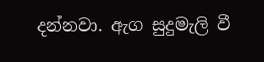දන්නවා. ඇග සුදුමැලි වී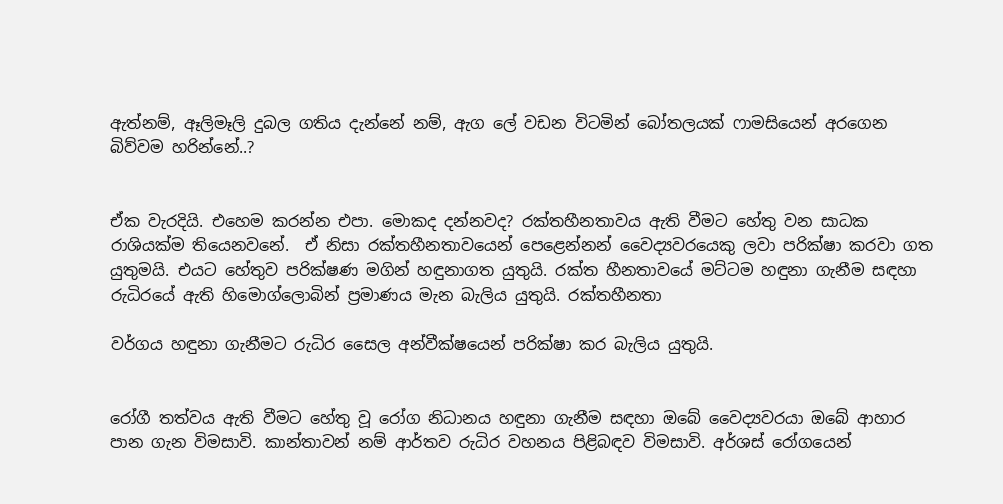ඇත්නම්, ඈලිමෑලි දුබල ගතිය දැන්නේ නම්, ඇග ලේ වඩන විටමින් බෝතලයක් ෆාමසියෙන් අරගෙන බිව්වම හරින්නේ..?


ඒක වැරදියි. එහෙම කරන්න එපා. මොකද දන්නවද? රක්තහීනතාවය ඇති වීමට හේතු වන සාධක රාශියක්ම තියෙනවනේ.  ඒ නිසා රක්තහීනතාවයෙන් පෙළෙන්නන් වෛද්‍යවරයෙකු ලවා පරික්ෂා කරවා ගත යුතුමයි. එයට හේතුව පරික්ෂණ මගින් හඳුනාගත යුතුයි. රක්ත හීනතාවයේ මට්ටම හඳුනා ගැනීම සඳහා රුධිරයේ ඇති හිමොග්ලොබින් ප්‍රමාණය මැන බැලිය යුතුයි. රක්තහීනතා

වර්ගය හඳුනා ගැනීමට රුධිර සෛල අන්වීක්ෂයෙන් පරික්ෂා කර බැලිය යුතුයි.


රෝගී තත්වය ඇති වීමට හේතු වූ රෝග නිධානය හඳුනා ගැනීම සඳහා ඔබේ වෛද්‍යවරයා ඔබේ ආහාර පාන ගැන විමසාවි. කාන්තාවන් නම් ආර්තව රුධිර වහනය පිළිබඳව විමසාවි. අර්ශස් රෝගයෙන්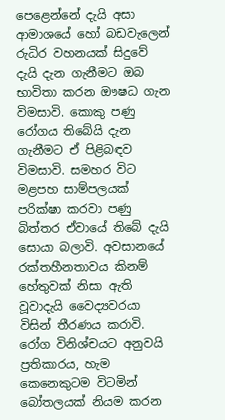පෙළෙන්නේ දැයි අසා ආමාශයේ හෝ බඩවැලෙන් රුධිර වහනයක් සිදුවේ දැයි දැන ගැනීමට ඔබ භාවිතා කරන ඖෂධ ගැන විමසාවි. කොකු පණු රෝගය තිබේයි දැන ගැනීමට ඒ පිළිබඳව විමසාවි. සමහර විට මළපහ සාම්පලයක් පරික්ෂා කරවා පණු බිත්තර ඒවායේ තිබේ දැයි සොයා බලාවි. අවසානයේ රක්තහීනතාවය කිනම් හේතුවක් නිසා ඇති වූවාදැයි වෛද්‍යවරයා විසින් තීරණය කරාවි. රෝග විනිශ්චයට අනුවයි ප්‍රතිකාරය, හැම කෙනෙකුටම විටමින් බෝතලයක් නියම කරන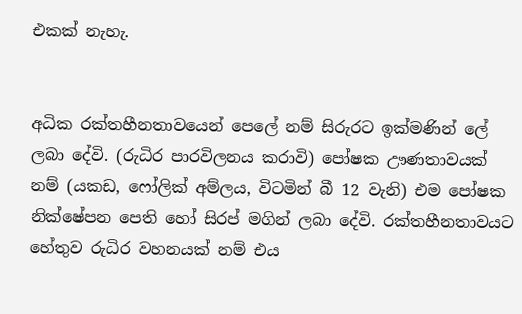එකක් නැහැ.


අධික රක්තහීනතාවයෙන් පෙලේ නම් සිරුරට ඉක්මණින් ලේ ලබා දේවි. (රුධිර පාරවිලනය කරාවි) පෝෂක ඌණතාවයක් නම් (යකඩ, ෆෝලික් අම්ලය, විටමින් බී 12 වැනි) එම පෝෂක නික්ෂේපන පෙති හෝ සිරප් මගින් ලබා දේවි. රක්තහීනතාවයට හේතුව රුධිර වහනයක් නම් එය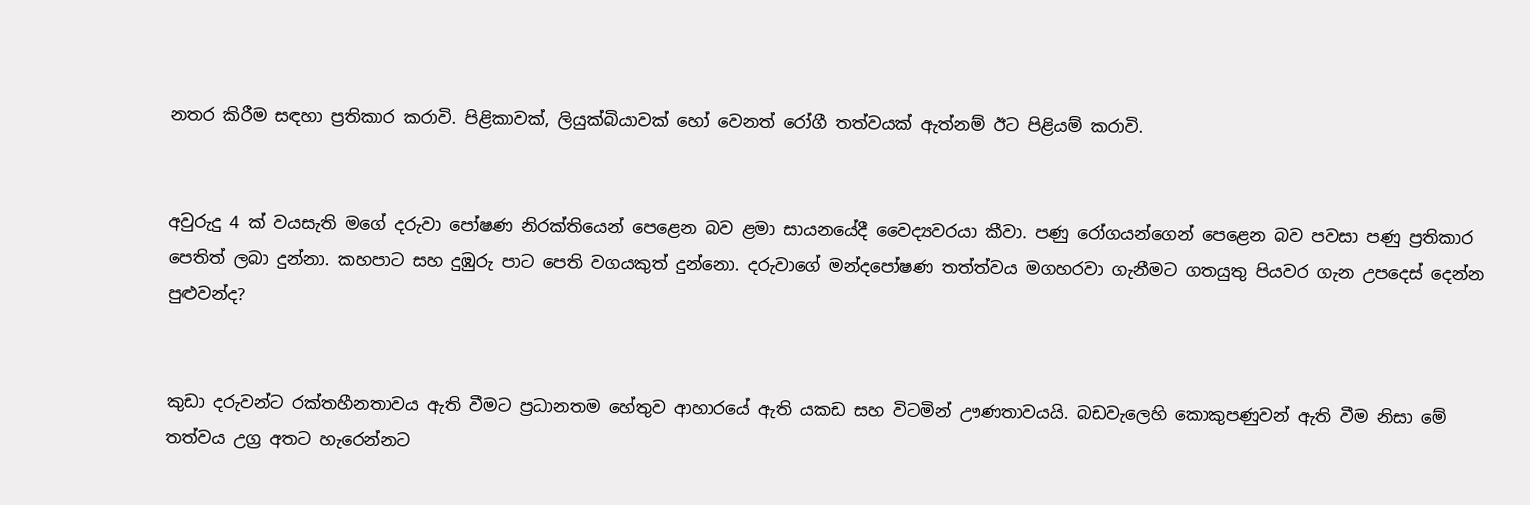නතර කිරීම සඳහා ප්‍රතිකාර කරාවි. පිළිකාවක්, ලියුක්බියාවක් හෝ වෙනත් රෝගී තත්වයක් ඇත්නම් ඊට පිළියම් කරාවි.


අවුරුදු 4 ක් වයසැති මගේ දරුවා පෝෂණ නිරක්තියෙන් පෙළෙන බව ළමා සායනයේදී වෛද්‍යවරයා කීවා. පණු රෝගයන්ගෙන් පෙළෙන බව පවසා පණු ප්‍රතිකාර පෙතිත් ලබා දුන්නා. කහපාට සහ දුඹුරු පාට පෙති වගයකුත් දුන්නො. දරුවාගේ මන්දපෝෂණ තත්ත්වය මගහරවා ගැනීමට ගතයුතු පියවර ගැන උපදෙස් දෙන්න පුළුවන්ද?


කුඩා දරුවන්ට රක්තහීනතාවය ඇති වීමට ප්‍රධානතම හේතුව ආහාරයේ ඇති යකඩ සහ විටමින් ඌණතාවයයි. බඩවැලෙහි කොකුපණුවන් ඇති වීම නිසා මේ තත්වය උග්‍ර අතට හැරෙන්නට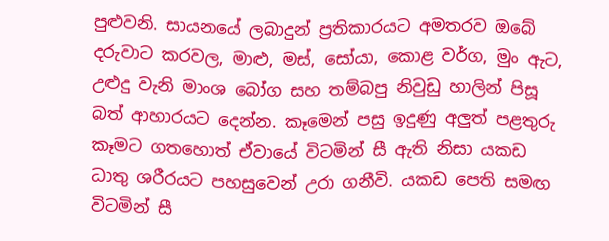පුළුවනි. සායනයේ ලබාදුන් ප්‍රතිකාරයට අමතරව ඔබේ දරුවාට කරවල, මාළු, මස්, සෝයා, කොළ වර්ග, මුං ඇට, උළුදු වැනි මාංශ බෝග සහ තම්බපු නිවුඩු හාලින් පිසූ බත් ආහාරයට දෙන්න. කෑමෙන් පසු ඉදුණු අලුත් පළතුරු කෑමට ගතහොත් ඒවායේ විටමින් සී ඇති නිසා යකඩ ධාතු ශරීරයට පහසුවෙන් උරා ගනීවි. යකඩ පෙති සමඟ විටමින් සී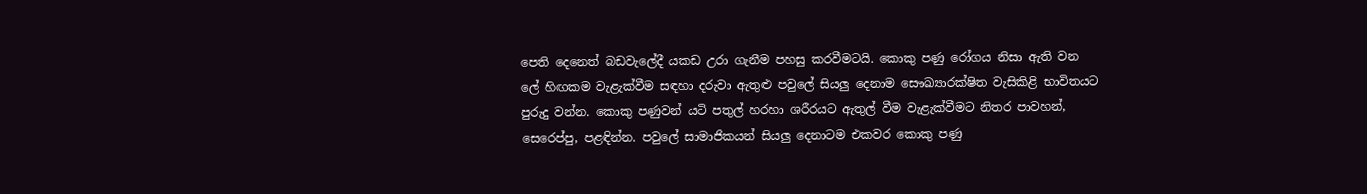පෙති දෙනෙත් බඩවැලේදී යකඩ උරා ගැනීම පහසු කරවීමටයි. කොකු පණු රෝගය නිසා ඇති වන ලේ හිඟකම වැළැක්වීම සඳහා දරුවා ඇතුළු පවුලේ සියලු දෙනාම සෞඛ්‍යාරක්ෂිත වැසිකිළි භාවිතයට පුරුදු වන්න. කොකු පණුවන් යටි පතුල් හරහා ශරීරයට ඇතුල් වීම වැළැක්වීමට නිතර පාවහන්, සෙරෙප්පු, පළඳින්න. පවුලේ සාමාජිකයන් සියලු දෙනාටම එකවර කොකු පණු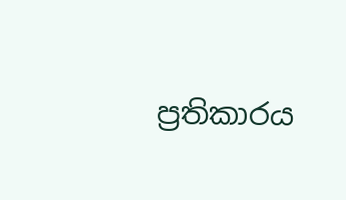ප්‍රතිකාරය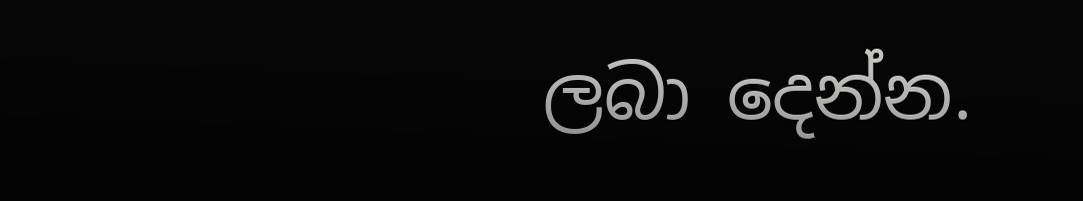ලබා දෙන්න.